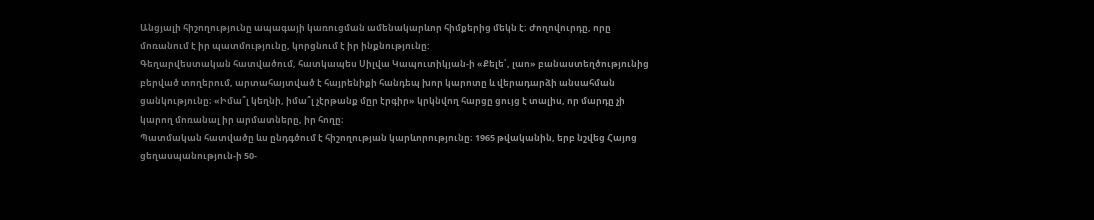Անցյալի հիշողությունը ապագայի կառուցման ամենակարևոր հիմքերից մեկն է։ Ժողովուրդը, որը մոռանում է իր պատմությունը, կորցնում է իր ինքնությունը:
Գեղարվեստական հատվածում, հատկապես Սիլվա Կապուտիկյան-ի «Քելե՛, լաո» բանաստեղծությունից բերված տողերում, արտահայտված է հայրենիքի հանդեպ խոր կարոտը և վերադարձի անսահման ցանկությունը։ «Իմա՞լ կեղնի, իմա՞լ չէրթանք մըր էրգիր» կրկնվող հարցը ցույց է տալիս, որ մարդը չի կարող մոռանալ իր արմատները, իր հողը։
Պատմական հատվածը ևս ընդգծում է հիշողության կարևորությունը։ 1965 թվականին, երբ նշվեց Հայոց ցեղասպանություն-ի 50-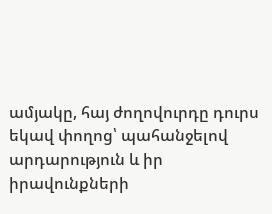ամյակը, հայ ժողովուրդը դուրս եկավ փողոց՝ պահանջելով արդարություն և իր իրավունքների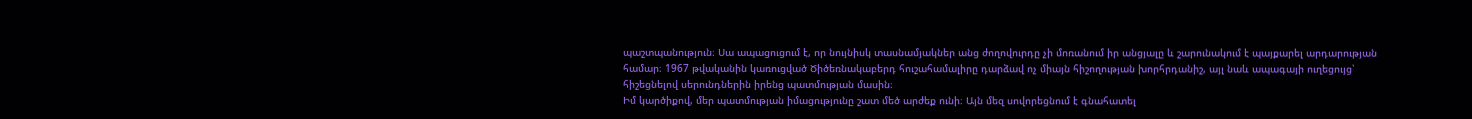պաշտպանություն։ Սա ապացուցում է, որ նույնիսկ տասնամյակներ անց ժողովուրդը չի մոռանում իր անցյալը և շարունակում է պայքարել արդարության համար։ 1967 թվականին կառուցված Ծիծեռնակաբերդ հուշահամալիրը դարձավ ոչ միայն հիշողության խորհրդանիշ, այլ նաև ապագայի ուղեցույց՝ հիշեցնելով սերունդներին իրենց պատմության մասին։
Իմ կարծիքով, մեր պատմության իմացությունը շատ մեծ արժեք ունի։ Այն մեզ սովորեցնում է գնահատել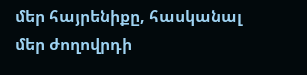մեր հայրենիքը, հասկանալ մեր ժողովրդի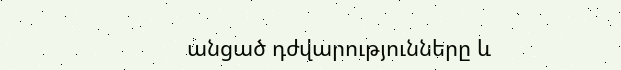անցած դժվարությունները և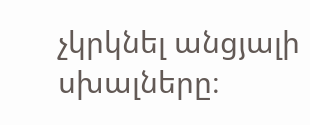չկրկնել անցյալի սխալները։